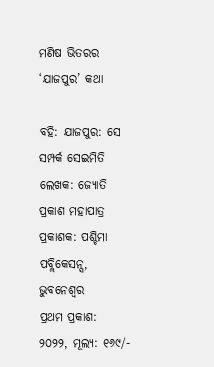ମଣିଷ ଭିତରର ‘ଯାଜପୁର’ କଥା

ବହି: ଯାଜପୁର: ସେ ସମ୍ପର୍କ ସେଇମିତି
ଲେଖକ: ଜ୍ୟୋତି ପ୍ରକାଶ ମହାପାତ୍ର
ପ୍ରକାଶକ: ପଶ୍ଚିମା ପବ୍ଲିକେସନ୍ସ, ଭୁବନେଶ୍ଵର
ପ୍ରଥମ ପ୍ରକାଶ: ୨୦୨୨, ମୂଲ୍ୟ: ୧୬୯/-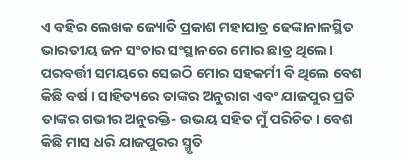ଏ ବହିର ଲେଖକ ଜ୍ୟୋତି ପ୍ରକାଶ ମହାପାତ୍ର ଢେଙ୍କାନାଳସ୍ଥିତ ଭାରତୀୟ ଜନ ସଂଚାର ସଂସ୍ଥାନରେ ମୋର ଛାତ୍ର ଥିଲେ। ପରବର୍ତ୍ତୀ ସମୟରେ ସେଇଠି ମୋର ସହକର୍ମୀ ବି ଥିଲେ ବେଶ କିଛି ବର୍ଷ । ସାହିତ୍ୟରେ ତାଙ୍କର ଅନୁରାଗ ଏବଂ ଯାଜପୁର ପ୍ରତି ତାଙ୍କର ଗଭୀର ଅନୁରକ୍ତି- ଉଭୟ ସହିତ ମୁଁ ପରିଚିତ। ବେଶ କିଛି ମାସ ଧରି ଯାଜପୁରର ସ୍ମୃତି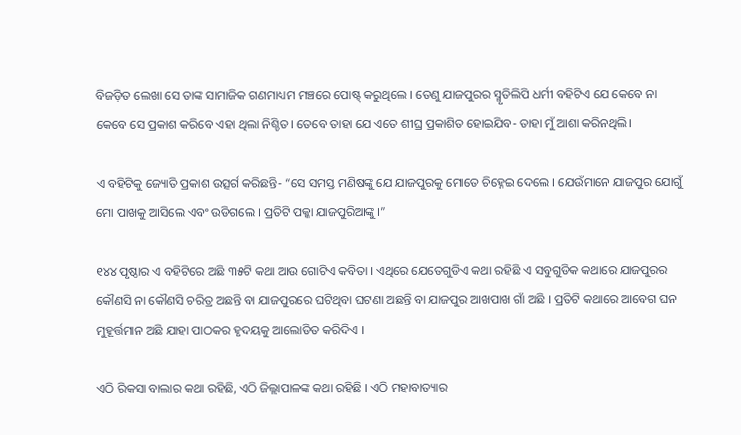ବିଜଡ଼ିତ ଲେଖା ସେ ତାଙ୍କ ସାମାଜିକ ଗଣମାଧ୍ୟମ ମଞ୍ଚରେ ପୋଷ୍ଟ୍ କରୁଥିଲେ । ତେଣୁ ଯାଜପୁରର ସ୍ମୃତିଲିପି ଧର୍ମୀ ବହିଟିଏ ଯେ କେବେ ନା କେବେ ସେ ପ୍ରକାଶ କରିବେ ଏହା ଥିଲା ନିଶ୍ଚିତ। ତେବେ ତାହା ଯେ ଏତେ ଶୀଘ୍ର ପ୍ରକାଶିତ ହୋଇଯିବ- ତାହା ମୁଁ ଆଶା କରିନଥିଲି।

ଏ ବହିଟିକୁ ଜ୍ୟୋତି ପ୍ରକାଶ ଉତ୍ସର୍ଗ କରିଛନ୍ତି- “ସେ ସମସ୍ତ ମଣିଷଙ୍କୁ ଯେ ଯାଜପୁରକୁ ମୋତେ ଚିହ୍ନେଇ ଦେଲେ । ଯେଉଁମାନେ ଯାଜପୁର ଯୋଗୁଁ ମୋ ପାଖକୁ ଆସିଲେ ଏବଂ ଉଡିଗଲେ । ପ୍ରତିଟି ପକ୍କା ଯାଜପୁରିଆଙ୍କୁ ।”

୧୪୪ ପୃଷ୍ଠାର ଏ ବହିଟିରେ ଅଛି ୩୫ଟି କଥା ଆଉ ଗୋଟିଏ କବିତା । ଏଥିରେ ଯେତେଗୁଡିଏ କଥା ରହିଛି ଏ ସବୁଗୁଡିକ କଥାରେ ଯାଜପୁରର କୌଣସି ନା କୌଣସି ଚରିତ୍ର ଅଛନ୍ତି ବା ଯାଜପୁରରେ ଘଟିଥିବା ଘଟଣା ଅଛନ୍ତି ବା ଯାଜପୁର ଆଖପାଖ ଗାଁ ଅଛି । ପ୍ରତିଟି କଥାରେ ଆବେଗ ଘନ ମୁହୂର୍ତ୍ତମାନ ଅଛି ଯାହା ପାଠକର ହୃଦୟକୁ ଆଲୋଡିତ କରିଦିଏ ।

ଏଠି ରିକସା ବାଲାର କଥା ରହିଛି, ଏଠି ଜିଲ୍ଲାପାଳଙ୍କ କଥା ରହିଛି । ଏଠି ମହାବାତ୍ୟାର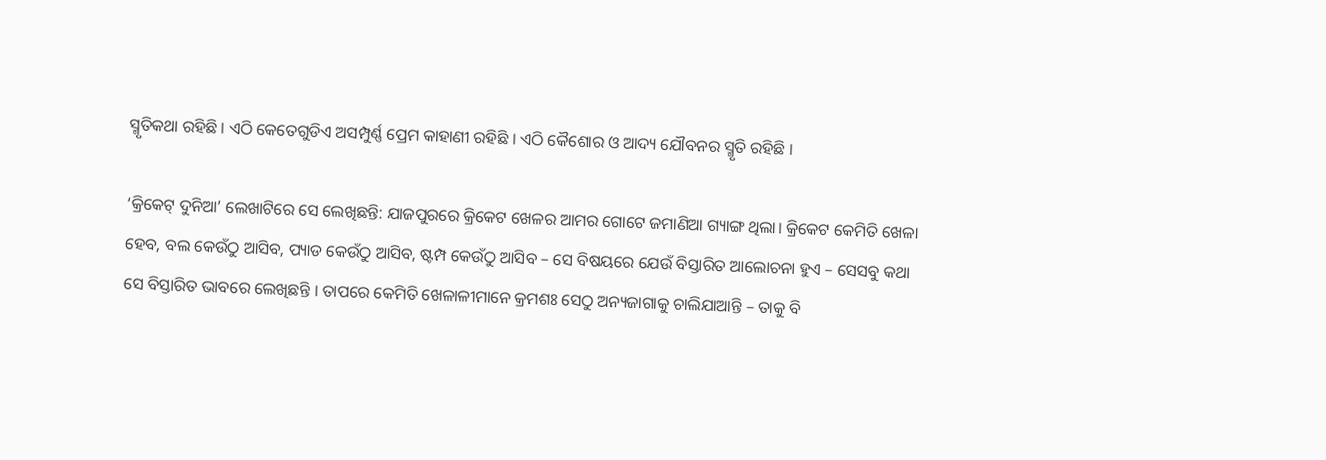ସ୍ମୃତିକଥା ରହିଛି । ଏଠି କେତେଗୁଡିଏ ଅସମ୍ପୁର୍ଣ୍ଣ ପ୍ରେମ କାହାଣୀ ରହିଛି । ଏଠି କୈଶୋର ଓ ଆଦ୍ୟ ଯୌବନର ସ୍ମୃତି ରହିଛି ।

‘କ୍ରିକେଟ୍ ଦୁନିଆ’ ଲେଖାଟିରେ ସେ ଲେଖିଛନ୍ତି: ଯାଜପୁରରେ କ୍ରିକେଟ ଖେଳର ଆମର ଗୋଟେ ଜମାଣିଆ ଗ୍ୟାଙ୍ଗ ଥିଲା। କ୍ରିକେଟ କେମିତି ଖେଳା ହେବ, ବଲ କେଉଁଠୁ ଆସିବ, ପ୍ୟାଡ କେଉଁଠୁ ଆସିବ, ଷ୍ଟମ୍ପ କେଉଁଠୁ ଆସିବ – ସେ ବିଷୟରେ ଯେଉଁ ବିସ୍ତାରିତ ଆଲୋଚନା ହୁଏ – ସେସବୁ କଥା ସେ ବିସ୍ତାରିତ ଭାବରେ ଲେଖିଛନ୍ତି । ତାପରେ କେମିତି ଖେଳାଳୀମାନେ କ୍ରମଶଃ ସେଠୁ ଅନ୍ୟଜାଗାକୁ ଚାଲିଯାଆନ୍ତି – ତାକୁ ବି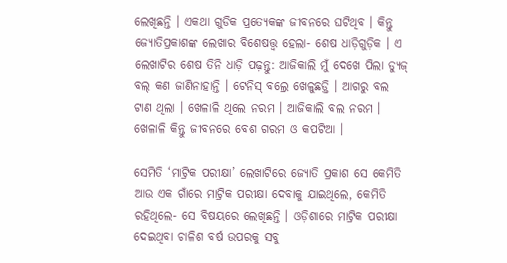ଲେଖିଛନ୍ତି । ଏକଥା ଗୁଡିକ ପ୍ରତ୍ୟେକଙ୍କ ଜୀବନରେ ଘଟିଥିବ । କିନ୍ତୁ ଜ୍ୟୋତିପ୍ରକାଶଙ୍କ ଲେଖାର ବିଶେଷତ୍ତ୍ୱ ହେଲା- ଶେଷ ଧାଡ଼ିଗୁଡ଼ିକ । ଏ ଲେଖାଟିର ଶେଷ ତିନି ଧାଡ଼ି ପଢ଼ନ୍ତୁ: ଆଜିକାଲି ମୁଁ ଦେଖେ ପିଲା ଡ୍ୟୁଜ୍ ବଲ୍ କଣ ଜାଣିନାହାନ୍ତି । ଟେନିସ୍ ବଲ୍ରେ ଖେଳୁଛଡ଼୍ତି । ଆଗରୁ ବଲ ଟାଣ ଥିଲା । ଖେଳାଳି ଥିଲେ ନରମ । ଆଜିକାଲି ବଲ ନରମ । ଖେଳାଳି କିନ୍ତୁ ଜୀବନରେ ବେଶ ଗରମ ଓ କପଟିଆ ।

ସେମିତି ‘ମାଟ୍ରିକ ପରୀକ୍ଷା’ ଲେଖାଟିରେ ଜ୍ୟୋତି ପ୍ରକାଶ ସେ କେମିତି ଆଉ ଏକ ଗାଁରେ ମାଟ୍ରିକ ପରୀକ୍ଷା ଦେବାକୁ ଯାଇଥିଲେ, କେମିତି ରହିଥିଲେ- ସେ ବିଷୟରେ ଲେଖିଛନ୍ତି । ଓଡ଼ିଶାରେ ମାଟ୍ରିକ ପରୀକ୍ଷା ଦେଇଥିବା ଚାଳିଶ ବର୍ଷ ଉପରକୁ ସବୁ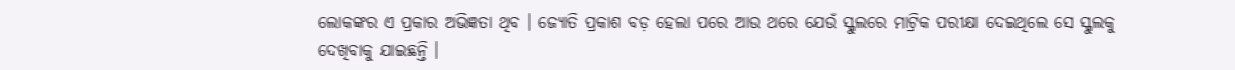ଲୋକଙ୍କର ଏ ପ୍ରକାର ଅଭିଜ୍ଞତା ଥିବ । ଜ୍ୟୋତି ପ୍ରକାଶ ବଡ଼ ହେଲା ପରେ ଆଉ ଥରେ ଯେଉଁ ସ୍କୁଲରେ ମାଟ୍ରିକ ପରୀକ୍ଷା ଦେଇଥିଲେ ସେ ସ୍କୁଲକୁ ଦେଖିବାକୁ ଯାଇଛନ୍ତି ।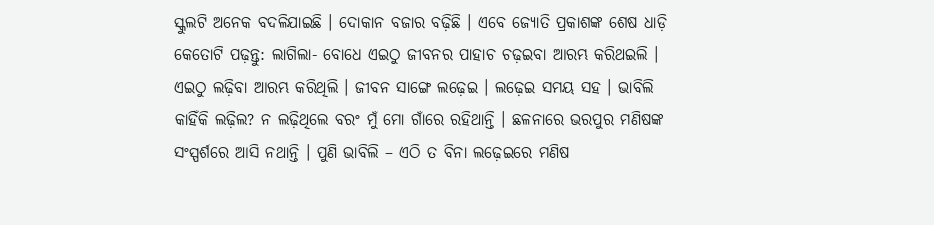ସ୍କୁଲଟି ଅନେକ ବଦଳିଯାଇଛି । ଦୋକାନ ବଜାର ବଢ଼ିଛି । ଏବେ ଜ୍ୟୋତି ପ୍ରକାଶଙ୍କ ଶେଷ ଧାଡ଼ି କେତୋଟି ପଢ଼ନ୍ତୁ: ଲାଗିଲା- ବୋଧେ ଏଇଠୁ ଜୀବନର ପାହାଚ ଚଢ଼ଇବା ଆରମ୍ଭ କରିଥଇଲି । ଏଇଠୁ ଲଢ଼ିବା ଆରମ୍ଭ କରିଥିଲି । ଜୀବନ ସାଙ୍ଗେ ଲଢ଼େଇ । ଲଢ଼େଇ ସମୟ ସହ । ଭାବିଲି କାହିଁକି ଲଢ଼ିଲ? ନ ଲଢ଼ିଥିଲେ ବରଂ ମୁଁ ମୋ ଗାଁରେ ରହିଥାନ୍ତି । ଛଳନାରେ ଭରପୁର ମଣିଷଙ୍କ ସଂସ୍ପର୍ଶରେ ଆସି ନଥାନ୍ତି । ପୁଣି ଭାବିଲି – ଏଠି ତ ବିନା ଲଢ଼େଇରେ ମଣିଷ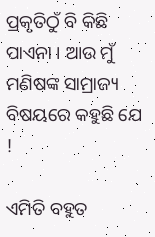ପ୍ରକୃତିଠୁଁ ବି କିଛି ପାଏନା । ଆଉ ମୁଁ ମଣିଷଙ୍କ ସାମ୍ରାଜ୍ୟ ବିଷୟରେ କହୁଛି ଯେ !

ଏମିତି ବହୁତ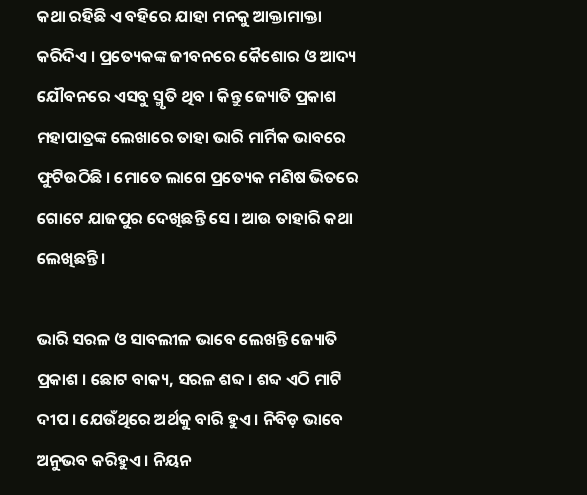କଥା ରହିଛି ଏ ବହିରେ ଯାହା ମନକୁ ଆକ୍ତାମାକ୍ତା କରିଦିଏ । ପ୍ରତ୍ୟେକଙ୍କ ଜୀବନରେ କୈଶୋର ଓ ଆଦ୍ୟ ଯୌବନରେ ଏସବୁ ସ୍ମୃତି ଥିବ । କିନ୍ତୁ ଜ୍ୟୋତି ପ୍ରକାଶ ମହାପାତ୍ରଙ୍କ ଲେଖାରେ ତାହା ଭାରି ମାର୍ମିକ ଭାବରେ ଫୁଟିଉଠିଛି । ମୋତେ ଲାଗେ ପ୍ରତ୍ୟେକ ମଣିଷ ଭିତରେ ଗୋଟେ ଯାଜପୁର ଦେଖିଛନ୍ତି ସେ । ଆଉ ତାହାରି କଥା ଲେଖିଛନ୍ତି ।

ଭାରି ସରଳ ଓ ସାବଲୀଳ ଭାବେ ଲେଖନ୍ତି ଜ୍ୟୋତି ପ୍ରକାଶ । ଛୋଟ ବାକ୍ୟ, ସରଳ ଶବ୍ଦ । ଶବ୍ଦ ଏଠି ମାଟି ଦୀପ । ଯେଉଁଥିରେ ଅର୍ଥକୁ ବାରି ହୁଏ । ନିବିଡ଼ ଭାବେ ଅନୁଭବ କରିହୁଏ । ନିୟନ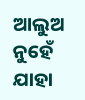ଆଲୁଅ ନୁହେଁ ଯାହା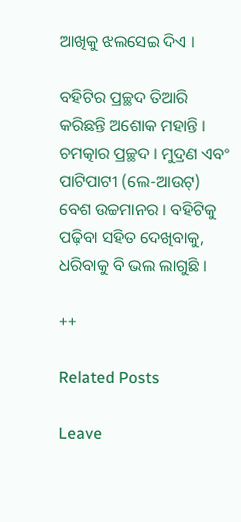ଆଖିକୁ ଝଲସେଇ ଦିଏ ।

ବହିଟିର ପ୍ରଚ୍ଛଦ ତିଆରି କରିଛନ୍ତି ଅଶୋକ ମହାନ୍ତି । ଚମତ୍କାର ପ୍ରଚ୍ଛଦ । ମୁଦ୍ରଣ ଏବଂ ପାଟିପାଟୀ (ଲେ-ଆଉଟ୍) ବେଶ ଉଚ୍ଚମାନର । ବହିଟିକୁ ପଢ଼ିବା ସହିତ ଦେଖିବାକୁ, ଧରିବାକୁ ବି ଭଲ ଲାଗୁଛି ।

++

Related Posts

Leave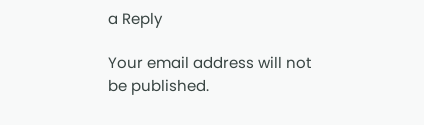a Reply

Your email address will not be published.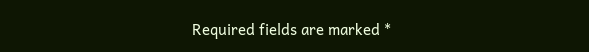Required fields are marked *